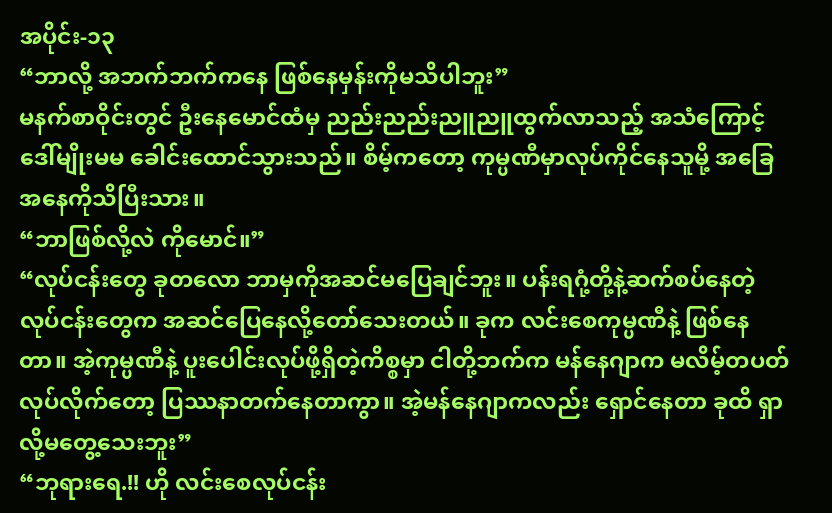အပိုင်း-၁၃
“ဘာလို့ အဘက်ဘက်ကနေ ဖြစ်နေမှန်းကိုမသိပါဘူး”
မနက်စာဝိုင်းတွင် ဦးနေမောင်ထံမှ ညည်းညည်းညူညူထွက်လာသည့် အသံကြောင့် ဒေါ်မျိုးမမ ခေါင်းထောင်သွားသည်။ စိမ့်ကတော့ ကုမ္ပဏီမှာလုပ်ကိုင်နေသူမို့ အခြေအနေကိုသိပြီးသား။
“ဘာဖြစ်လို့လဲ ကိုမောင်။”
“လုပ်ငန်းတွေ ခုတလော ဘာမှကိုအဆင်မပြေချင်ဘူး။ ပန်းရဂုံ့တို့နဲ့ဆက်စပ်နေတဲ့လုပ်ငန်းတွေက အဆင်ပြေနေလို့တော်သေးတယ်။ ခုက လင်းစေကုမ္ပဏီနဲ့ ဖြစ်နေတာ။ အဲ့ကုမ္ပဏီနဲ့ ပူးပေါင်းလုပ်ဖို့ရှိတဲ့ကိစ္စမှာ ငါတို့ဘက်က မန်နေဂျာက မလိမ့်တပတ်လုပ်လိုက်တော့ ပြဿနာတက်နေတာကွာ။ အဲ့မန်နေဂျာကလည်း ရှောင်နေတာ ခုထိ ရှာလို့မတွေ့သေးဘူး”
“ဘုရားရေ.!! ဟို လင်းစေလုပ်ငန်း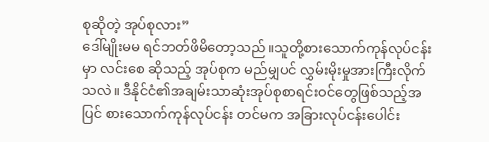စုဆိုတဲ့ အုပ်စုလား”
ဒေါ်မျိုးမမ ရင်ဘတ်ဖိမိတော့သည်။သူတို့စားသောက်ကုန်လုပ်ငန်းမှာ လင်းစေ ဆိုသည့် အုပ်စုက မည်မျှပင် လွှမ်းမိုးမှုအားကြီးလိုက်သလဲ။ ဒီနိုင်ငံ၏အချမ်းသာဆုံးအုပ်စုစာရင်းဝင်တွေဖြစ်သည့်အပြင် စားသောက်ကုန်လုပ်ငန်း တင်မက အခြားလုပ်ငန်းပေါင်း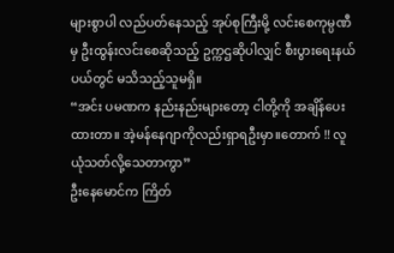များစွာပါ လည်ပတ်နေသည့် အုပ်စုကြီးမို့ လင်းစေကုမ္ပဏီမှ ဦးထွန်းလင်းစေဆိုသည့် ဥက္ကဌဆိုပါလျှင် စီးပွားရေးနယ်ပယ်တွင် မသိသည့်သူမရှိ။
“အင်း ပမဏက နည်းနည်းများတော့ ငါတို့ကို အချိန်ပေးထားတာ။ အဲ့မန်နေဂျာကိုလည်းရှာရဦးမှာ။တောက် !! လူယုံသတ်လို့သေတာကွာ”
ဦးနေမောင်က ကြိတ်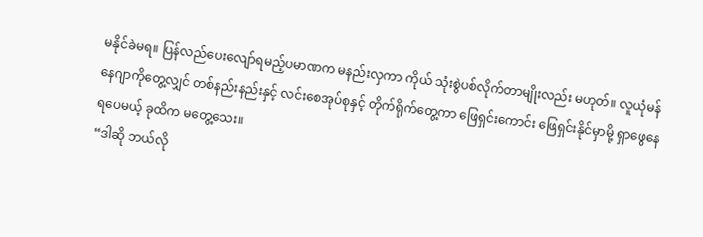မနိုင်ခဲမရ။ ပြန်လည်ပေးလျော်ရမည့်ပမာဏက မနည်းလှကာ ကိုယ် သုံးစွဲပစ်လိုက်တာမျိုးလည်း မဟုတ်။ လူယုံမန်နေဂျာကိုတွေ့လျှင် တစ်နည်းနည်းနှင့် လင်းစေအုပ်စုနှင့် တိုက်ရိုက်တွေ့ကာ ဖြေရှင်းကောင်း ဖြေရှင်းနိုင်မှာမို့ ရှာဖွေနေရပေမယ့် ခုထိက မတွေ့သေး။
“ဒါဆို ဘယ်လို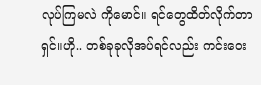လုပ်ကြမလဲ ကိုမောင်။ ရင်တွေထိတ်လိုက်တာရှင်။ဟို.. တစ်ခုခုလိုအပ်ရင်လည်း ကင်းဝေး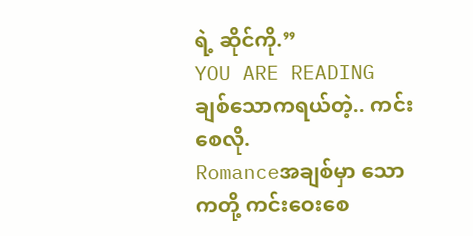ရဲ့ ဆိုင်ကို.”
YOU ARE READING
ချစ်သောကရယ်တဲ့.. ကင်းစေလို.
Romanceအချစ်မှာ သောကတို့ ကင်းဝေးစေ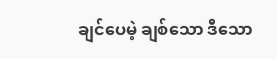ချင်ပေမဲ့ ချစ်သော ဒီသော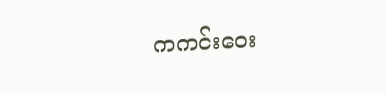ကကင်းဝေး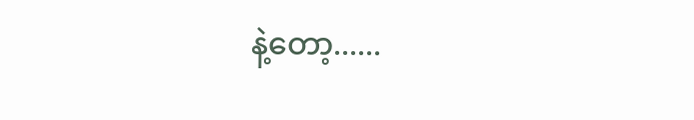နဲ့တော့......